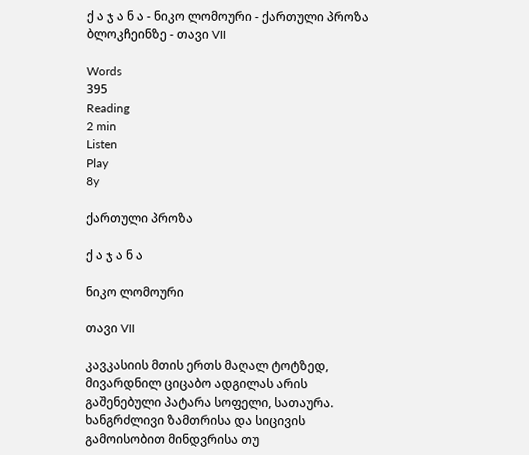ქ ა ჯ ა ნ ა - ნიკო ლომოური - ქართული პროზა ბლოკჩეინზე - თავი VII

Words
395
Reading
2 min
Listen
Play
8y

ქართული პროზა

ქ ა ჯ ა ნ ა

ნიკო ლომოური

თავი VII

კავკასიის მთის ერთს მაღალ ტოტზედ, მივარდნილ ციცაბო ადგილას არის გაშენებული პატარა სოფელი, სათაურა. ხანგრძლივი ზამთრისა და სიცივის გამოისობით მინდვრისა თუ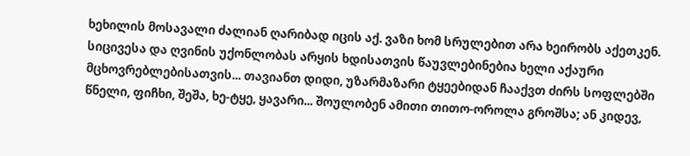ხეხილის მოსავალი ძალიან ღარიბად იცის აქ. ვაზი ხომ სრულებით არა ხეირობს აქეთკენ. სიცივესა და ღვინის უქონლობას არყის ხდისათვის წაუვლებინებია ხელი აქაური მცხოვრებლებისათვის... თავიანთ დიდი, უზარმაზარი ტყეებიდან ჩააქვთ ძირს სოფლებში წნელი, ფიჩხი, შეშა, ხე-ტყე, ყავარი... შოულობენ ამითი თითო-ოროლა გროშსა; ან კიდევ,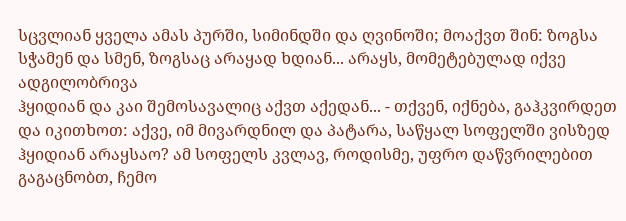სცვლიან ყველა ამას პურში, სიმინდში და ღვინოში; მოაქვთ შინ: ზოგსა სჭამენ და სმენ, ზოგსაც არაყად ხდიან... არაყს, მომეტებულად იქვე ადგილობრივა
ჰყიდიან და კაი შემოსავალიც აქვთ აქედან... - თქვენ, იქნება, გაჰკვირდეთ და იკითხოთ: აქვე, იმ მივარდნილ და პატარა, საწყალ სოფელში ვისზედ ჰყიდიან არაყსაო? ამ სოფელს კვლავ, როდისმე, უფრო დაწვრილებით გაგაცნობთ, ჩემო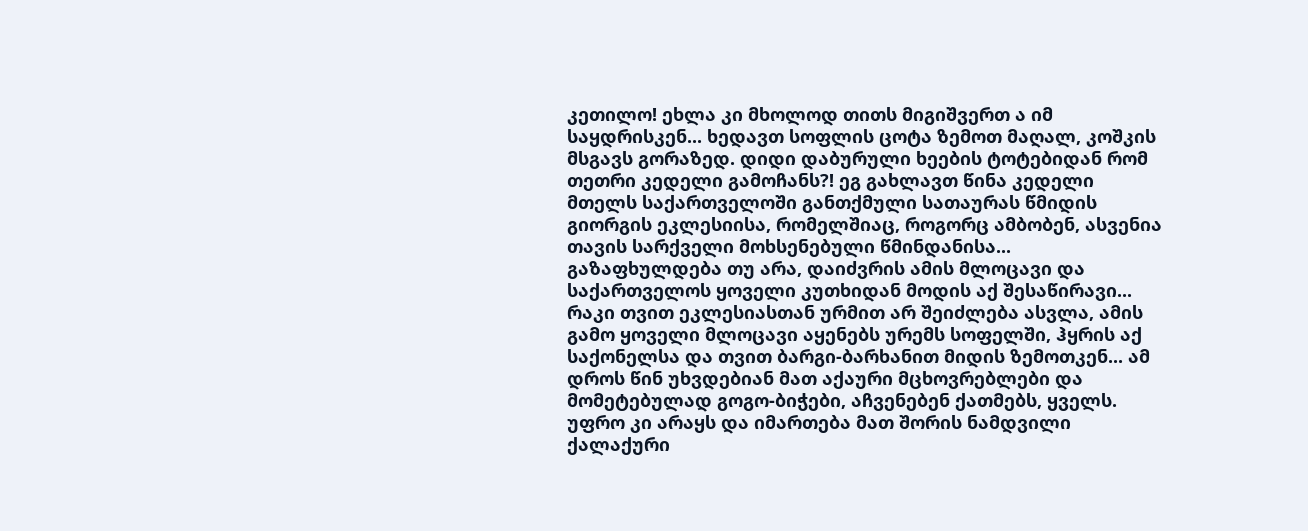კეთილო! ეხლა კი მხოლოდ თითს მიგიშვერთ ა იმ საყდრისკენ... ხედავთ სოფლის ცოტა ზემოთ მაღალ, კოშკის მსგავს გორაზედ. დიდი დაბურული ხეების ტოტებიდან რომ თეთრი კედელი გამოჩანს?! ეგ გახლავთ წინა კედელი მთელს საქართველოში განთქმული სათაურას წმიდის გიორგის ეკლესიისა, რომელშიაც, როგორც ამბობენ, ასვენია თავის სარქველი მოხსენებული წმინდანისა... გაზაფხულდება თუ არა, დაიძვრის ამის მლოცავი და საქართველოს ყოველი კუთხიდან მოდის აქ შესაწირავი... რაკი თვით ეკლესიასთან ურმით არ შეიძლება ასვლა, ამის გამო ყოველი მლოცავი აყენებს ურემს სოფელში, ჰყრის აქ საქონელსა და თვით ბარგი-ბარხანით მიდის ზემოთკენ... ამ დროს წინ უხვდებიან მათ აქაური მცხოვრებლები და მომეტებულად გოგო-ბიჭები, აჩვენებენ ქათმებს, ყველს. უფრო კი არაყს და იმართება მათ შორის ნამდვილი ქალაქური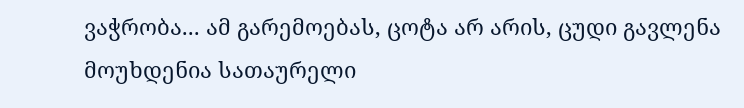ვაჭრობა... ამ გარემოებას, ცოტა არ არის, ცუდი გავლენა მოუხდენია სათაურელი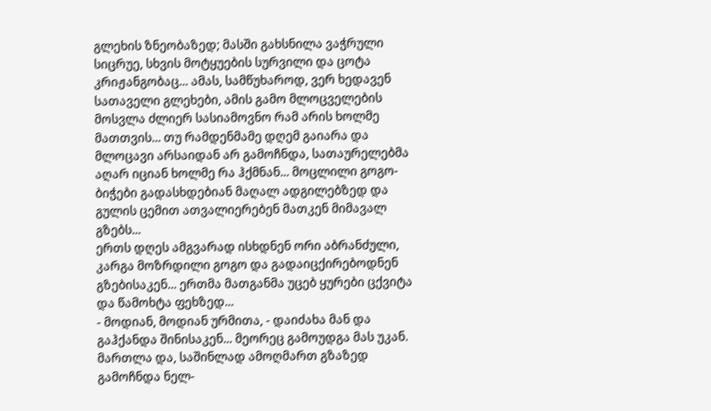გლეხის ზნეობაზედ; მასში გახსნილა ვაჭრული სიცრუე, სხვის მოტყუების სურვილი და ცოტა კრიჟანგობაც... ამას, სამწუხაროდ, ვერ ხედავენ სათაველი გლეხები, ამის გამო მლოცველების მოსვლა ძლიერ სასიამოვნო რამ არის ხოლმე მათთვის... თუ რამდენმამე დღემ გაიარა და მლოცავი არსაიდან არ გამოჩნდა, სათაურელებმა აღარ იციან ხოლმე რა ჰქმნან... მოცლილი გოგო-ბიჭები გადასხდებიან მაღალ ადგილებზედ და გულის ცემით ათვალიერებენ მათკენ მიმავალ გზებს...
ერთს დღეს ამგვარად ისხდნენ ორი აბრანძული, კარგა მოზრდილი გოგო და გადაიცქირებოდნენ გზებისაკენ... ერთმა მათგანმა უცებ ყურები ცქვიტა და წამოხტა ფეხზედ...
- მოდიან, მოდიან ურმითა, - დაიძახა მან და გაჰქანდა შინისაკენ... მეორეც გამოუდგა მას უკან.
მართლა და, საშინლად ამოღმართ გზაზედ გამოჩნდა ნელ-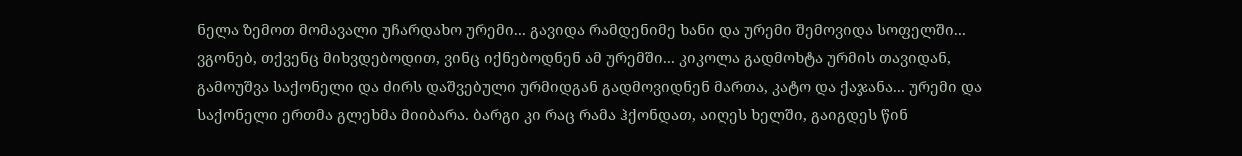ნელა ზემოთ მომავალი უჩარდახო ურემი... გავიდა რამდენიმე ხანი და ურემი შემოვიდა სოფელში... ვგონებ, თქვენც მიხვდებოდით, ვინც იქნებოდნენ ამ ურემში... კიკოლა გადმოხტა ურმის თავიდან, გამოუშვა საქონელი და ძირს დაშვებული ურმიდგან გადმოვიდნენ მართა, კატო და ქაჯანა... ურემი და საქონელი ერთმა გლეხმა მიიბარა. ბარგი კი რაც რამა ჰქონდათ, აიღეს ხელში, გაიგდეს წინ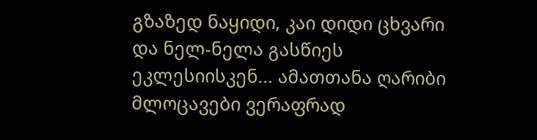გზაზედ ნაყიდი, კაი დიდი ცხვარი და ნელ-ნელა გასწიეს ეკლესიისკენ... ამათთანა ღარიბი მლოცავები ვერაფრად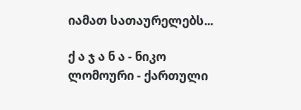იამათ სათაურელებს...

ქ ა ჯ ა ნ ა - ნიკო ლომოური - ქართული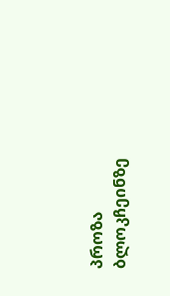პროზა ბლოკჩეინზე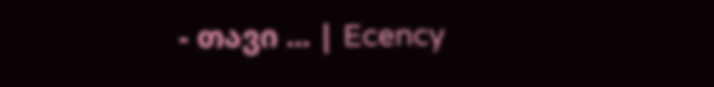- თავი ... | Ecency